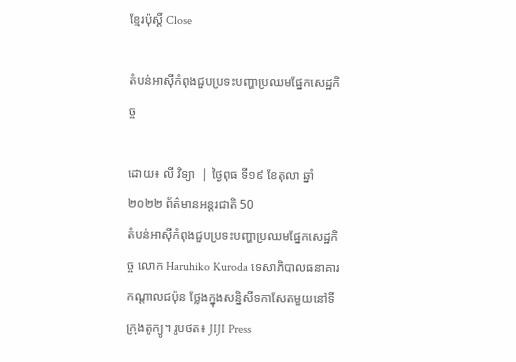ខ្មែរប៉ុស្ដិ៍ Close

តំបន់អាស៊ីកំពុងជួបប្រទះបញ្ហាប្រឈមផ្នែកសេដ្ឋកិច្ច

ដោយ៖ លី វិទ្យា  | ថ្ងៃពុធ ទី១៩ ខែតុលា ឆ្នាំ២០២២ ព័ត៌មានអន្តរជាតិ 50
តំបន់អាស៊ីកំពុងជួបប្រទះបញ្ហាប្រឈមផ្នែកសេដ្ឋកិច្ច លោក Haruhiko Kuroda ទេសាភិបាលធនាគារកណ្តាលជប៉ុន ថ្លែងក្នុងសន្និសីទកាសែតមួយនៅទីក្រុងតូក្យូ។ រូបថត៖ JIJI Press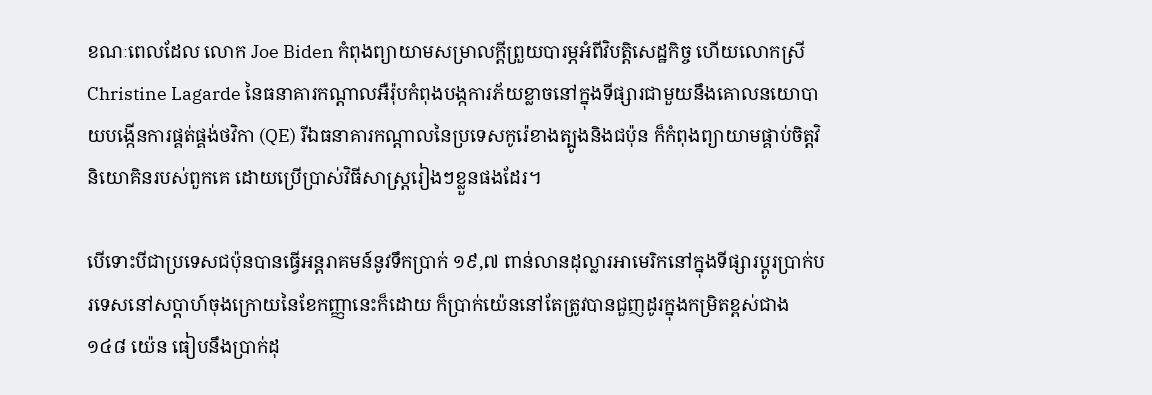ខណៈពេលដែល លោក Joe Biden កំពុងព្យាយាមសម្រាលក្តីព្រួយបារម្ភអំពីវិបត្តិសេដ្ឋកិច្ច ហើយលោកស្រី Christine Lagarde នៃធនាគារកណ្ដាលអឺរ៉ុបកំពុងបង្កការភ័យខ្លាចនៅក្នុងទីផ្សារជាមួយនឹងគោលនយោបាយបង្កើនការផ្គត់ផ្គង់ថវិកា (QE) រីឯធនាគារកណ្តាលនៃប្រទេសកូរ៉េខាងត្បូងនិងជប៉ុន ក៏កំពុងព្យាយាមផ្គាប់ចិត្តវិនិយោគិនរបស់ពួកគេ ដោយប្រើប្រាស់វិធីសាស្ត្ររៀងៗខ្លួនផងដែរ។

បើទោះបីជាប្រទេសជប៉ុនបានធ្វើអន្តរាគមន៍នូវទឹកប្រាក់ ១៩,៧ ពាន់លានដុល្លារអាមេរិកនៅក្នុងទីផ្សារប្តូរប្រាក់បរទេសនៅសប្តាហ៍ចុងក្រោយនៃខែកញ្ញានេះក៏ដោយ ក៏ប្រាក់យ៉េននៅតែត្រូវបានជួញដូរក្នុងកម្រិតខ្ពស់ជាង ១៤៨ យ៉េន ធៀបនឹងប្រាក់ដុ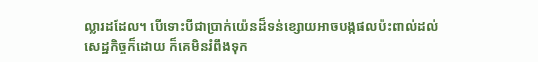ល្លារដដែល។ បើទោះបីជាប្រាក់យ៉េនដ៏ទន់ខ្សោយអាចបង្កផលប៉ះពាល់ដល់សេដ្ឋកិច្ចក៏ដោយ ក៏គេមិនរំពឹងទុក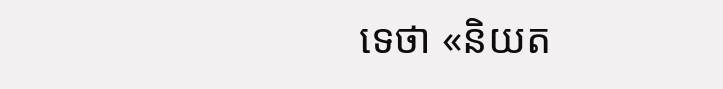ទេថា «និយត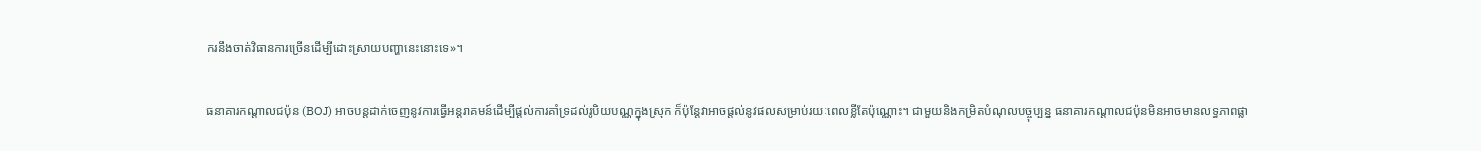ករនឹងចាត់វិធានការច្រើនដើម្បីដោះស្រាយបញ្ហានេះនោះទេ»។

ធនាគារកណ្តាលជប៉ុន (BOJ) អាចបន្តដាក់ចេញនូវការធ្វើអន្តរាគមន៍ដើម្បីផ្តល់ការគាំទ្រដល់រូបិយបណ្ណក្នុងស្រុក ក៏ប៉ុន្តែវាអាចផ្តល់នូវផលសម្រាប់រយៈពេលខ្លីតែប៉ុណ្ណោះ។ ជាមួយនិងកម្រិតបំណុលបច្ចុប្បន្ន ធនាគារកណ្តាលជប៉ុនមិនអាចមានលទ្ធភាពផ្លា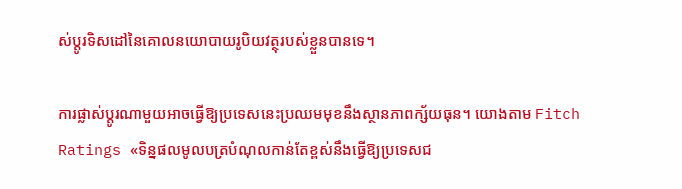ស់ប្តូរទិសដៅនៃគោលនយោបាយរូបិយវត្ថុរបស់ខ្លួនបានទេ។

ការផ្លាស់ប្តូរណាមួយអាចធ្វើឱ្យប្រទេសនេះប្រឈមមុខនឹងស្ថានភាពក្ស័យធុន។ យោងតាម Fitch Ratings «ទិន្នផលមូលបត្របំណុលកាន់តែខ្ពស់នឹងធ្វើឱ្យប្រទេសជ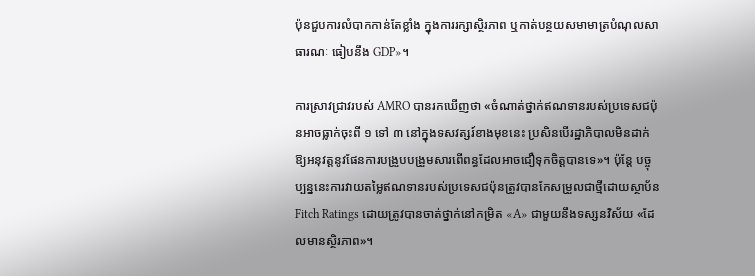ប៉ុនជួបការលំបាកកាន់តែខ្លាំង ក្នុងការរក្សាស្ថិរភាព ឬកាត់បន្ថយសមាមាត្របំណុលសាធារណៈ ធៀបនឹង GDP»។

ការស្រាវជ្រាវរបស់ AMRO បានរកឃើញថា «ចំណាត់ថ្នាក់ឥណទានរបស់ប្រទេសជប៉ុនអាចធ្លាក់ចុះពី ១ ទៅ ៣ នៅក្នុងទសវត្សរ៍ខាងមុខនេះ ប្រសិនបើរដ្ឋាភិបាលមិនដាក់ឱ្យអនុវត្តនូវផែនការបង្រួបបង្រួមសារពើពន្ធដែលអាចជឿទុកចិត្តបានទេ»។ ប៉ុន្តែ បច្ចុប្បន្ននេះការវាយតម្លៃឥណទានរបស់ប្រទេសជប៉ុនត្រូវបានកែសម្រួលជាថ្មីដោយស្ថាប័ន Fitch Ratings ដោយត្រូវបានចាត់ថ្នាក់នៅកម្រិត «A» ជាមួយនឹងទស្សនវិស័យ «ដែលមានស្ថិរភាព»។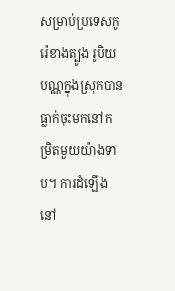សម្រាប់ប្រទេសកូរ៉េខាងត្បូង រូបិយបណ្ណក្នុងស្រុកបានធ្លាក់ចុះមកនៅកម្រិតមួយយ៉ាងទាប។ ការដំឡើងនៅ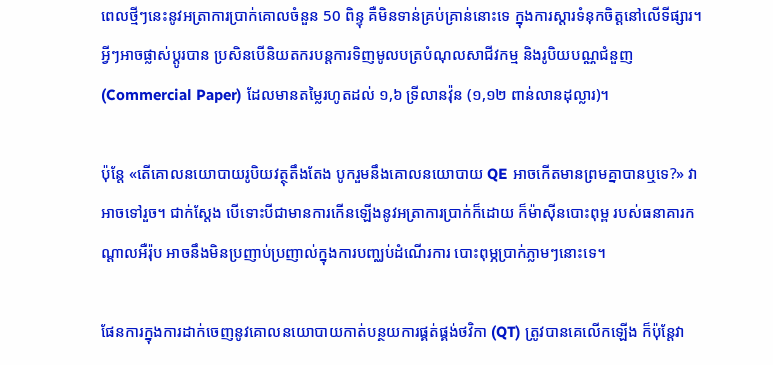ពេលថ្មីៗនេះនូវអត្រាការប្រាក់គោលចំនួន 50 ពិន្ទុ គឺមិនទាន់គ្រប់គ្រាន់នោះទេ ក្នុងការស្តារទំនុកចិត្តនៅលើទីផ្សារ។ អ្វីៗអាចផ្លាស់ប្តូរបាន ប្រសិនបើនិយតករបន្តការទិញមូលបត្របំណុលសាជីវកម្ម និងរូបិយបណ្ណជំនួញ (Commercial Paper) ដែលមានតម្លៃរហូតដល់ ១,៦ ទ្រីលានវ៉ុន (១,១២ ពាន់លានដុល្លារ)។

ប៉ុន្តែ «តើគោលនយោបាយរូបិយវត្ថុតឹងតែង បូករួមនឹងគោលនយោបាយ QE អាចកើតមានព្រមគ្នាបានឬទេ?» វាអាចទៅរួច។ ជាក់ស្ដែង បើទោះបីជាមានការកើនឡើងនូវអត្រាការប្រាក់ក៏ដោយ ក៏ម៉ាស៊ីនបោះពុម្ព របស់ធនាគារកណ្តាលអឺរ៉ុប អាចនឹងមិនប្រញាប់ប្រញាល់ក្នុងការបញ្ឈប់ដំណើរការ បោះពុម្ភប្រាក់ភ្លាមៗនោះទេ។

ផែនការក្នុងការដាក់ចេញនូវគោលនយោបាយកាត់បន្ថយការផ្គត់ផ្គង់ថវិកា (QT) ត្រូវបានគេលើកឡើង ក៏ប៉ុន្តែវា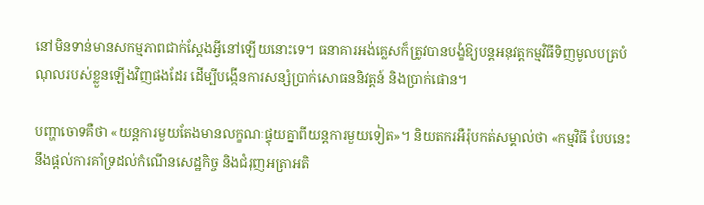នៅមិនទាន់មានសកម្មភាពជាក់ស្តែងអ្វីនៅឡើយនោះទេ។ ធនាគារអង់គ្លេសក៏ត្រូវបានបង្ខំឱ្យបន្តអនុវត្តកម្មវិធីទិញមូលបត្របំណុលរបស់ខ្លួនឡើងវិញផងដែរ ដើម្បីបង្កើនការសន្សំប្រាក់សោធននិវត្តន៍ និងប្រាក់ផោន។

បញ្ហាចោទគឺថា «យន្តការមួយតែងមានលក្ខណៈផ្ទុយគ្នាពីយន្តការមួយទៀត»។ និយតករអឺរ៉ុបកត់សម្គាល់ថា «កម្មវិធី បែបនេះនឹងផ្តល់ការគាំទ្រដល់កំណើនសេដ្ឋកិច្ច និងជំរុញអត្រាអតិ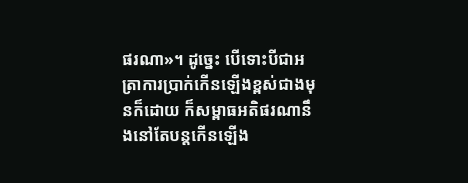ផរណា»។ ដូច្នេះ បើទោះបីជាអត្រាការប្រាក់កើនឡើងខ្ពស់ជាងមុនក៏ដោយ ក៏សម្ពាធអតិផរណានឹងនៅតែបន្តកើនឡើង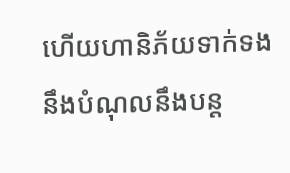ហើយហានិភ័យទាក់ទងនឹងបំណុលនឹងបន្ត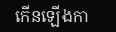កើនឡើងកា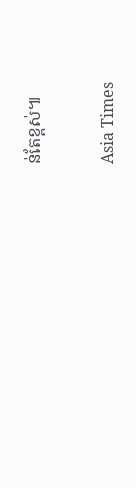ន់តែខ្ពស់៕

Asia Times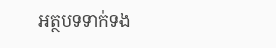អត្ថបទទាក់ទង